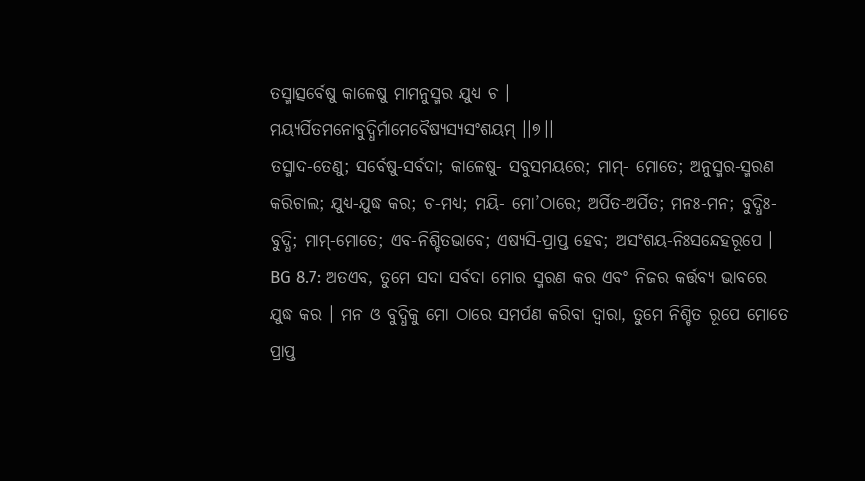ତସ୍ମାତ୍ସର୍ବେଷୁ କାଳେଷୁ ମାମନୁସ୍ମର ଯୁଧ୍ୟ ଚ ।
ମୟ୍ୟର୍ପିତମନୋବୁଦ୍ଧିର୍ମାମେବୈଷ୍ୟସ୍ୟସଂଶୟମ୍ ।।୭।।
ତସ୍ମାଦ-ତେଣୁ; ସର୍ବେଷୁ-ସର୍ବଦା; କାଳେଷୁ- ସବୁସମୟରେ; ମାମ୍- ମୋତେ; ଅନୁସ୍ମର-ସ୍ମରଣ କରିଚାଲ; ଯୁଧ୍ୟ-ଯୁଦ୍ଧ କର; ଚ-ମଧ୍ୟ; ମୟି- ମୋ’ଠାରେ; ଅର୍ପିତ-ଅର୍ପିତ; ମନଃ-ମନ; ବୁଦ୍ଧିଃ-ବୁଦ୍ଧି; ମାମ୍-ମୋତେ; ଏବ-ନିଶ୍ଚିତଭାବେ; ଏଷ୍ୟସି-ପ୍ରାପ୍ତ ହେବ; ଅସଂଶୟ-ନିଃସନ୍ଦେହରୂପେ ।
BG 8.7: ଅତଏବ, ତୁମେ ସଦା ସର୍ବଦା ମୋର ସ୍ମରଣ କର ଏବଂ ନିଜର କର୍ତ୍ତବ୍ୟ ଭାବରେ ଯୁଦ୍ଧ କର । ମନ ଓ ବୁଦ୍ଧିକୁ ମୋ ଠାରେ ସମର୍ପଣ କରିବା ଦ୍ୱାରା, ତୁମେ ନିଶ୍ଚିତ ରୂପେ ମୋତେ ପ୍ରାପ୍ତ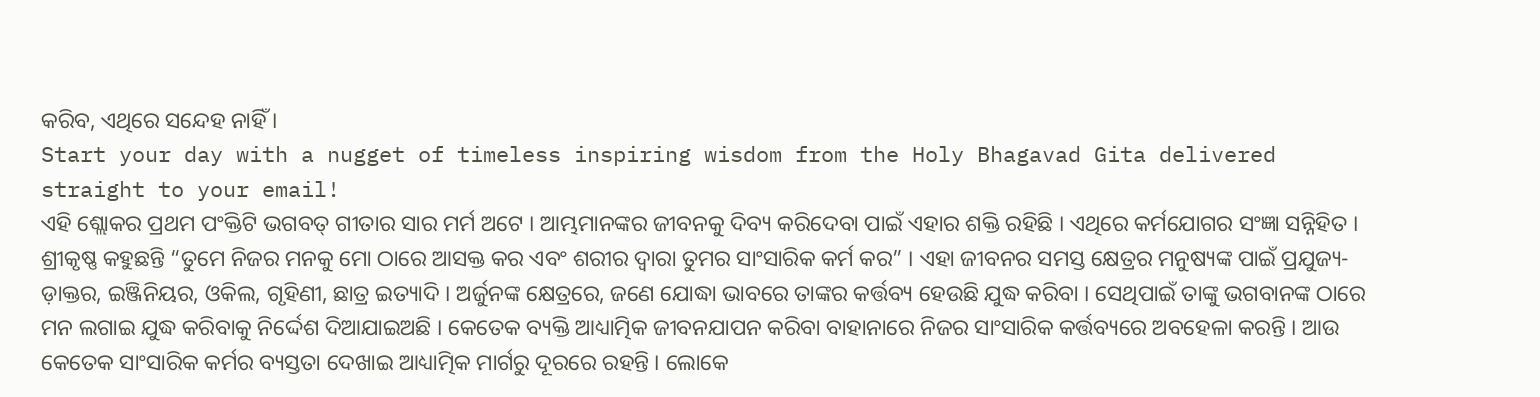କରିବ, ଏଥିରେ ସନ୍ଦେହ ନାହିଁ ।
Start your day with a nugget of timeless inspiring wisdom from the Holy Bhagavad Gita delivered straight to your email!
ଏହି ଶ୍ଲୋକର ପ୍ରଥମ ପଂକ୍ତିଟି ଭଗବତ୍ ଗୀତାର ସାର ମର୍ମ ଅଟେ । ଆମ୍ଭମାନଙ୍କର ଜୀବନକୁ ଦିବ୍ୟ କରିଦେବା ପାଇଁ ଏହାର ଶକ୍ତି ରହିଛି । ଏଥିରେ କର୍ମଯୋଗର ସଂଜ୍ଞା ସନ୍ନିହିତ । ଶ୍ରୀକୃଷ୍ଣ କହୁଛନ୍ତି “ତୁମେ ନିଜର ମନକୁ ମୋ ଠାରେ ଆସକ୍ତ କର ଏବଂ ଶରୀର ଦ୍ୱାରା ତୁମର ସାଂସାରିକ କର୍ମ କର” । ଏହା ଜୀବନର ସମସ୍ତ କ୍ଷେତ୍ରର ମନୁଷ୍ୟଙ୍କ ପାଇଁ ପ୍ରଯୁଜ୍ୟ-ଡ଼ାକ୍ତର, ଇଞ୍ଜିନିୟର, ଓକିଲ, ଗୃହିଣୀ, ଛାତ୍ର ଇତ୍ୟାଦି । ଅର୍ଜୁନଙ୍କ କ୍ଷେତ୍ରରେ, ଜଣେ ଯୋଦ୍ଧା ଭାବରେ ତାଙ୍କର କର୍ତ୍ତବ୍ୟ ହେଉଛି ଯୁଦ୍ଧ କରିବା । ସେଥିପାଇଁ ତାଙ୍କୁ ଭଗବାନଙ୍କ ଠାରେ ମନ ଲଗାଇ ଯୁଦ୍ଧ କରିବାକୁ ନିର୍ଦ୍ଦେଶ ଦିଆଯାଇଅଛି । କେତେକ ବ୍ୟକ୍ତି ଆଧ୍ୟାତ୍ମିକ ଜୀବନଯାପନ କରିବା ବାହାନାରେ ନିଜର ସାଂସାରିକ କର୍ତ୍ତବ୍ୟରେ ଅବହେଳା କରନ୍ତି । ଆଉ କେତେକ ସାଂସାରିକ କର୍ମର ବ୍ୟସ୍ତତା ଦେଖାଇ ଆଧ୍ୟାତ୍ମିକ ମାର୍ଗରୁ ଦୂରରେ ରହନ୍ତି । ଲୋକେ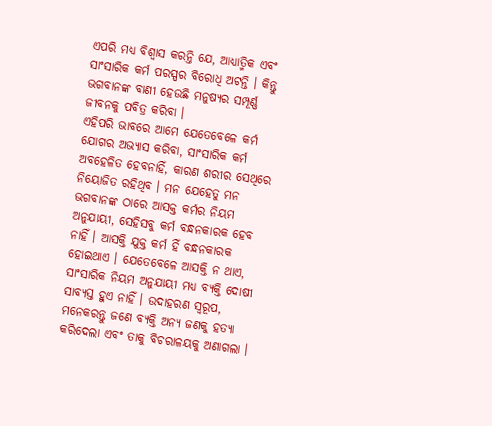ଏପରି ମଧ୍ୟ ବିଶ୍ୱାସ କରନ୍ତି ଯେ, ଆଧ୍ୟାତ୍ମିକ ଏବଂ ସାଂସାରିକ କର୍ମ ପରସ୍ପର ବିରୋଧି ଅଟନ୍ତି । କିନ୍ତୁ ଭଗବାନଙ୍କ ବାଣୀ ହେଉଛି ମନୁଷ୍ୟର ସମ୍ପୂର୍ଣ୍ଣ ଜୀବନକୁ ପବିତ୍ର କରିବା ।
ଏହିପରି ଭାବରେ ଆମେ ଯେତେବେଳେ କର୍ମ ଯୋଗର ଅଭ୍ୟାସ କରିବା, ସାଂସାରିକ କର୍ମ ଅବହେଳିତ ହେବନାହିଁ, କାରଣ ଶରୀର ସେଥିରେ ନିୟୋଜିତ ରହିଥିବ । ମନ ଯେହେତୁ ମନ ଭଗବାନଙ୍କ ଠାରେ ଆସକ୍ତ କର୍ମର ନିୟମ ଅନୁଯାୟୀ, ସେହିସବୁ କର୍ମ ବନ୍ଧନକାରକ ହେବ ନାହିଁ । ଆସକ୍ତି ଯୁକ୍ତ କର୍ମ ହିଁ ବନ୍ଧନକାରକ ହୋଇଥାଏ । ଯେତେବେଳେ ଆସକ୍ତି ନ ଥାଏ, ସାଂସାରିକ ନିୟମ ଅନୁଯାୟୀ ମଧ୍ୟ ବ୍ୟକ୍ତି ଦୋଷୀ ସାବ୍ୟସ୍ତ ହୁଏ ନାହିଁ । ଉଦାହରଣ ସ୍ୱରୂପ, ମନେକରନ୍ତୁ ଜଣେ ବ୍ୟକ୍ତି ଅନ୍ୟ ଜଣକୁ ହତ୍ୟା କରିଦେଲା ଏବଂ ତାକୁ ବିଚରାଳୟକୁ ଅଣାଗଲା ।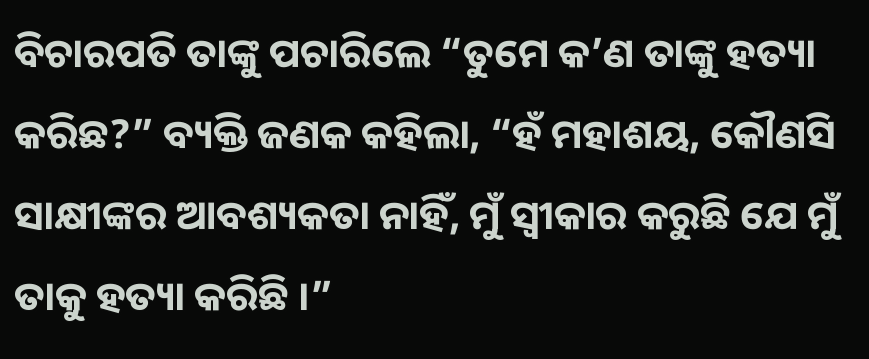ବିଚାରପତି ତାଙ୍କୁ ପଚାରିଲେ “ତୁମେ କ’ଣ ତାଙ୍କୁ ହତ୍ୟା କରିଛ?” ବ୍ୟକ୍ତି ଜଣକ କହିଲା, “ହଁ ମହାଶୟ, କୌଣସି ସାକ୍ଷୀଙ୍କର ଆବଶ୍ୟକତା ନାହିଁ, ମୁଁ ସ୍ୱୀକାର କରୁଛି ଯେ ମୁଁ ତାକୁ ହତ୍ୟା କରିଛି ।”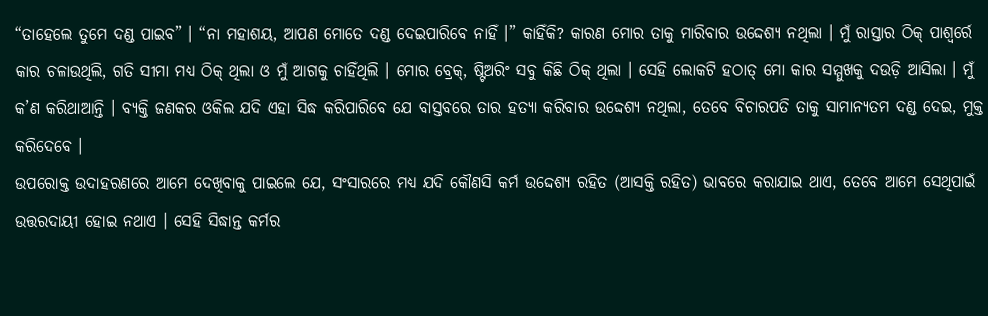“ତାହେଲେ ତୁମେ ଦଣ୍ଡ ପାଇବ” । “ନା ମହାଶୟ, ଆପଣ ମୋତେ ଦଣ୍ଡ ଦେଇପାରିବେ ନାହିଁ ।” କାହିଁକି? କାରଣ ମୋର ତାକୁ ମାରିବାର ଉଦ୍ଦେଶ୍ୟ ନଥିଲା । ମୁଁ ରାସ୍ତାର ଠିକ୍ ପାଶ୍ୱର୍ରେ କାର ଚଳାଉଥିଲି, ଗତି ସୀମା ମଧ୍ୟ ଠିକ୍ ଥିଲା ଓ ମୁଁ ଆଗକୁ ଚାହିଁଥିଲି । ମୋର ବ୍ରେକ୍, ଷ୍ଟିଅରିଂ ସବୁ କିଛି ଠିକ୍ ଥିଲା । ସେହି ଲୋକଟି ହଠାତ୍ ମୋ କାର ସମ୍ମୁଖକୁ ଦଉଡ଼ି ଆସିଲା । ମୁଁ କ’ଣ କରିଥାଆନ୍ତି । ବ୍ୟକ୍ତି ଜଣକର ଓକିଲ ଯଦି ଏହା ସିଦ୍ଧ କରିପାରିବେ ଯେ ବାସ୍ତବରେ ତାର ହତ୍ୟା କରିବାର ଉଦ୍ଦେଶ୍ୟ ନଥିଲା, ତେବେ ବିଚାରପତି ତାକୁ ସାମାନ୍ୟତମ ଦଣ୍ଡ ଦେଇ, ମୁକ୍ତ କରିଦେବେ ।
ଉପରୋକ୍ତ ଉଦାହରଣରେ ଆମେ ଦେଖିବାକୁ ପାଇଲେ ଯେ, ସଂସାରରେ ମଧ୍ୟ ଯଦି କୌଣସି କର୍ମ ଉଦ୍ଦେଶ୍ୟ ରହିତ (ଆସକ୍ତି ରହିତ) ଭାବରେ କରାଯାଇ ଥାଏ, ତେବେ ଆମେ ସେଥିପାଇଁ ଉତ୍ତରଦାୟୀ ହୋଇ ନଥାଏ । ସେହି ସିଦ୍ଧାନ୍ତ କର୍ମର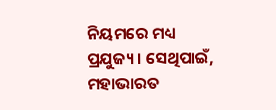ନିୟମରେ ମଧ୍ୟ ପ୍ରଯୁଜ୍ୟ । ସେଥିପାଇଁ, ମହାଭାରତ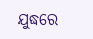ଯୁଦ୍ଧରେ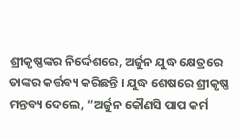ଶ୍ରୀକୃଷ୍ଣଙ୍କର ନିର୍ଦ୍ଦେଶରେ, ଅର୍ଜୁନ ଯୁଦ୍ଧ କ୍ଷେତ୍ରରେ ତାଙ୍କର କର୍ତ୍ତବ୍ୟ କରିଛନ୍ତି । ଯୁଦ୍ଧ ଶେଷରେ ଶ୍ରୀକୃଷ୍ଣ ମନ୍ତବ୍ୟ ଦେଲେ, “ଅର୍ଜୁନ କୌଣସି ପାପ କର୍ମ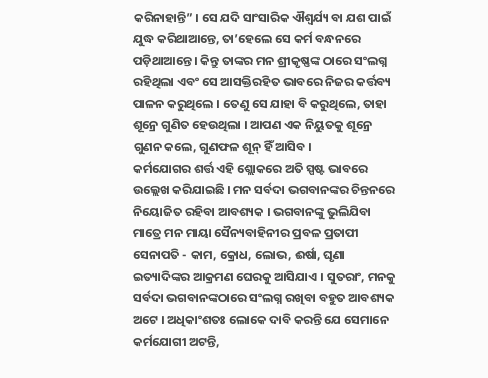କରିନାହାନ୍ତି” । ସେ ଯଦି ସାଂସାରିକ ଐଶ୍ୱର୍ଯ୍ୟ ବା ଯଶ ପାଇଁ ଯୁଦ୍ଧ କରିଥାଆନ୍ତେ, ତା’ହେଲେ ସେ କର୍ମ ବନ୍ଧନରେ ପଡ଼ିଥାଆନ୍ତେ । କିନ୍ତୁ ତାଙ୍କର ମନ ଶ୍ରୀକୃଷ୍ଣଙ୍କ ଠାରେ ସଂଲଗ୍ନ ରହିଥିଲା ଏବଂ ସେ ଆସକ୍ତିରହିତ ଭାବରେ ନିଜର କର୍ତ୍ତବ୍ୟ ପାଳନ କରୁଥିଲେ । ତେଣୁ ସେ ଯାହା ବି କରୁଥିଲେ, ତାହା ଶୂନ୍ରେ ଗୁଣିତ ହେଉଥିଲା । ଆପଣ ଏକ ନିୟୁତକୁ ଶୂନ୍ରେ ଗୁଣନ କଲେ, ଗୁଣଫଳ ଶୂନ୍ ହିଁ ଆସିବ ।
କର୍ମଯୋଗର ଶର୍ତ୍ତ ଏହି ଶ୍ଲୋକରେ ଅତି ସ୍ପଷ୍ଟ ଭାବରେ ଉଲ୍ଲେଖ କରିଯାଇଛି । ମନ ସର୍ବଦା ଭଗବାନଙ୍କର ଚିନ୍ତନରେ ନିୟୋଜିତ ରହିବା ଆବଶ୍ୟକ । ଭଗବାନଙ୍କୁ ଭୁଲିଯିବା ମାତ୍ରେ ମନ ମାୟା ସୈନ୍ୟବାହିନୀର ପ୍ରବଳ ପ୍ରତାପୀ ସେନାପତି - କାମ, କ୍ରୋଧ, ଲୋଭ, ଈର୍ଷା, ଘୃଣା ଇତ୍ୟାଦିଙ୍କର ଆକ୍ରମଣ ଘେରକୁ ଆସିଯାଏ । ସୁତରାଂ, ମନକୁ ସର୍ବଦା ଭଗବାନଙ୍କଠାରେ ସଂଲଗ୍ନ ରଖିବା ବହୁତ ଆବଶ୍ୟକ ଅଟେ । ଅଧିକାଂଶତଃ ଲୋକେ ଦାବି କରନ୍ତି ଯେ ସେମାନେ କର୍ମଯୋଗୀ ଅଟନ୍ତି,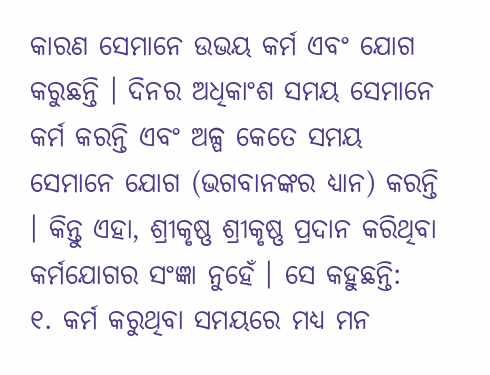କାରଣ ସେମାନେ ଉଭୟ କର୍ମ ଏବଂ ଯୋଗ କରୁଛନ୍ତି । ଦିନର ଅଧିକାଂଶ ସମୟ ସେମାନେ କର୍ମ କରନ୍ତି ଏବଂ ଅଳ୍ପ କେତେ ସମୟ ସେମାନେ ଯୋଗ (ଭଗବାନଙ୍କର ଧ୍ୟାନ) କରନ୍ତି । କିନ୍ତୁ ଏହା, ଶ୍ରୀକୃଷ୍ଣ ଶ୍ରୀକୃଷ୍ଣ ପ୍ରଦାନ କରିଥିବା କର୍ମଯୋଗର ସଂଜ୍ଞା ନୁହେଁ । ସେ କହୁଛନ୍ତି:
୧. କର୍ମ କରୁଥିବା ସମୟରେ ମଧ୍ୟ ମନ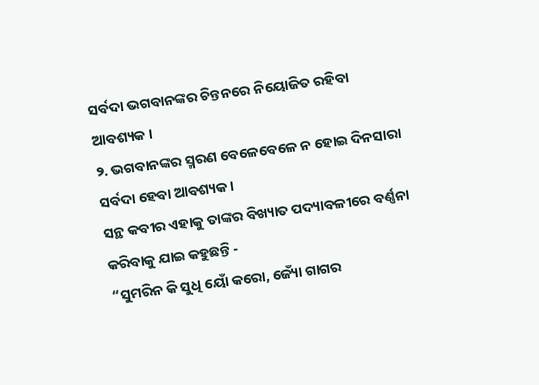ସର୍ବଦା ଭଗବାନଙ୍କର ଚିନ୍ତନରେ ନିୟୋଜିତ ରହିବା ଆବଶ୍ୟକ ।
୨. ଭଗବାନଙ୍କର ସ୍ମରଣ ବେଳେବେଳେ ନ ହୋଇ ଦିନସାରା ସର୍ବଦା ହେବା ଆବଶ୍ୟକ ।
ସନ୍ଥ କବୀର ଏହାକୁ ତାଙ୍କର ବିଖ୍ୟାତ ପଦ୍ୟାବଳୀରେ ବର୍ଣ୍ଣନା କରିବାକୁ ଯାଇ କହୁଛନ୍ତି -
“ସୁମରିନ କି ସୁଧି ୟୋଁ କରୋ, ଜ୍ୟୋଁ ଗାଗର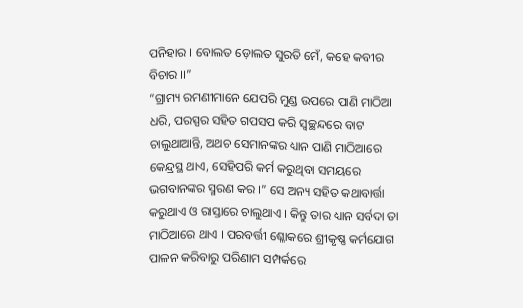ପନିହାର । ବୋଲତ ଡ଼ୋଲତ ସୁରତି ମେଁ, କହେ କବୀର ବିଚାର ।।”
“ଗ୍ରାମ୍ୟ ରମଣୀମାନେ ଯେପରି ମୁଣ୍ଡ ଉପରେ ପାଣି ମାଠିଆ ଧରି, ପରସ୍ପର ସହିତ ଗପସପ କରି ସ୍ୱଚ୍ଛନ୍ଦରେ ବାଟ ଚାଲୁଥାଆନ୍ତି, ଅଥଚ ସେମାନଙ୍କର ଧ୍ୟାନ ପାଣି ମାଠିଆରେ କେନ୍ଦ୍ରସ୍ଥ ଥାଏ, ସେହିପରି କର୍ମ କରୁଥିବା ସମୟରେ ଭଗବାନଙ୍କର ସ୍ମରଣ କର ।” ସେ ଅନ୍ୟ ସହିତ କଥାବାର୍ତ୍ତା କରୁଥାଏ ଓ ରାସ୍ତାରେ ଚାଲୁଥାଏ । କିନ୍ତୁ ତାର ଧ୍ୟାନ ସର୍ବଦା ତା ମାଠିଆରେ ଥାଏ । ପରବର୍ତ୍ତୀ ଶ୍ଳୋକରେ ଶ୍ରୀକୃଷ୍ଣ କର୍ମଯୋଗ ପାଳନ କରିବାରୁ ପରିଣାମ ସମ୍ପର୍କରେ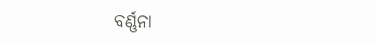ବର୍ଣ୍ଣନା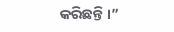କରିଛନ୍ତି ।”